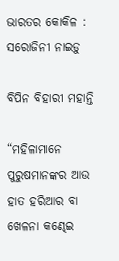ଭାରତର କୋକିଳ : ସରୋଜିନୀ ନାଇଡ଼ୁ

ବିପିନ ବିହାରୀ ମହାନ୍ତି

“ମହିଳାମାନେ ପୁରୁଷମାନଙ୍କର ଆଉ ହାତ ହରିଆର ବା ଖେଳନା କଣ୍ଢେଇ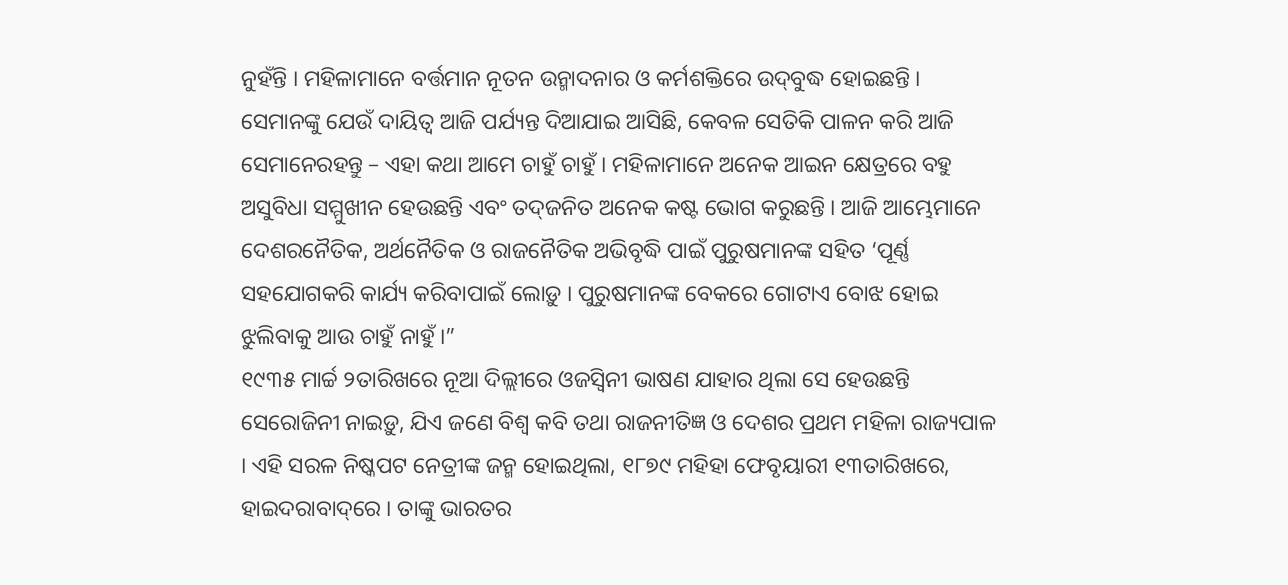ନୁହଁନ୍ତି । ମହିଳାମାନେ ବର୍ତ୍ତମାନ ନୂତନ ଉନ୍ମାଦନାର ଓ କର୍ମଶକ୍ତିରେ ଉଦ୍‌ବୁଦ୍ଧ ହୋଇଛନ୍ତି । ସେମାନଙ୍କୁ ଯେଉଁ ଦାୟିତ୍ୱ ଆଜି ପର୍ଯ୍ୟନ୍ତ ଦିଆଯାଇ ଆସିଛି, କେବଳ ସେତିକି ପାଳନ କରି ଆଜି ସେମାନେରହନ୍ତୁ – ଏହା କଥା ଆମେ ଚାହୁଁ ଚାହୁଁ । ମହିଳାମାନେ ଅନେକ ଆଇନ କ୍ଷେତ୍ରରେ ବହୁ ଅସୁବିଧା ସମ୍ମୁଖୀନ ହେଉଛନ୍ତି ଏବଂ ତଦ୍‌ଜନିତ ଅନେକ କଷ୍ଟ ଭୋଗ କରୁଛନ୍ତି । ଆଜି ଆମ୍ଭେମାନେ ଦେଶରନୈତିକ, ଅର୍ଥନୈତିକ ଓ ରାଜନୈତିକ ଅଭିବୃଦ୍ଧି ପାଇଁ ପୁରୁଷମାନଙ୍କ ସହିତ ‘ପୂର୍ଣ୍ଣ ସହଯୋଗକରି କାର୍ଯ୍ୟ କରିବାପାଇଁ ଲୋଡ଼ୁ । ପୁରୁଷମାନଙ୍କ ବେକରେ ଗୋଟାଏ ବୋଝ ହୋଇ ଝୁଲିବାକୁ ଆଉ ଚାହୁଁ ନାହୁଁ ।”
୧୯୩୫ ମାର୍ଚ୍ଚ ୨ତାରିଖରେ ନୂଆ ଦିଲ୍ଲୀରେ ଓଜସ୍ୱିନୀ ଭାଷଣ ଯାହାର ଥିଲା ସେ ହେଉଛନ୍ତି ସେରୋଜିନୀ ନାଇଡ଼ୁ, ଯିଏ ଜଣେ ବିଶ୍ୱ କବି ତଥା ରାଜନୀତିଜ୍ଞ ଓ ଦେଶର ପ୍ରଥମ ମହିଳା ରାଜ୍ୟପାଳ । ଏହି ସରଳ ନିଷ୍କପଟ ନେତ୍ରୀଙ୍କ ଜନ୍ମ ହୋଇଥିଲା, ୧୮୭୯ ମହିହା ଫେବୃୟାରୀ ୧୩ତାରିଖରେ, ହାଇଦରାବାଦ୍‌ରେ । ତାଙ୍କୁ ଭାରତର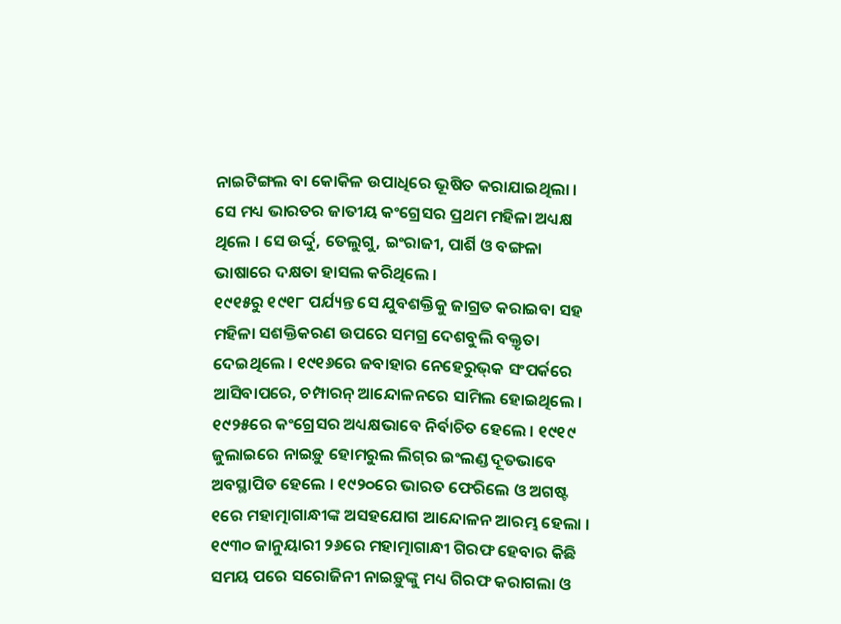ନାଇଟିଙ୍ଗଲ ବା କୋକିଳ ଉପାଧିରେ ଭୂଷିତ କରାଯାଇଥିଲା । ସେ ମଧ୍ୟ ଭାରତର ଜାତୀୟ କଂଗ୍ରେସର ପ୍ରଥମ ମହିଳା ଅଧ୍ୟକ୍ଷ ଥିଲେ । ସେ ଉର୍ଦ୍ଦୁ, ତେଲୁଗୁ, ଇଂରାଜୀ, ପାର୍ଶି ଓ ବଙ୍ଗଳା ଭାଷାରେ ଦକ୍ଷତା ହାସଲ କରିଥିଲେ ।
୧୯୧୫ରୁ ୧୯୧୮ ପର୍ଯ୍ୟନ୍ତ ସେ ଯୁବଶକ୍ତିକୁ ଜାଗ୍ରତ କରାଇବା ସହ ମହିଳା ସଶକ୍ତିକରଣ ଉପରେ ସମଗ୍ର ଦେଶବୁଲି ବକ୍ତୃତା ଦେଇଥିଲେ । ୧୯୧୬ରେ ଜବାହାର ନେହେରୁଭ୍‌କ ସଂପର୍କରେ ଆସିବାପରେ, ଚମ୍ପାରନ୍ ଆନ୍ଦୋଳନରେ ସାମିଲ ହୋଇଥିଲେ । ୧୯୨୫ରେ କଂଗ୍ରେସର ଅଧ୍ୟକ୍ଷଭାବେ ନିର୍ବାଚିତ ହେଲେ । ୧୯୧୯ ଜୁଲାଇରେ ନାଇଡ଼ୁ ହୋମରୁଲ ଲିଗ୍‌ର ଇଂଲଣ୍ଡ ଦୂତଭାବେ ଅବସ୍ଥାପିତ ହେଲେ । ୧୯୨୦ରେ ଭାରତ ଫେରିଲେ ଓ ଅଗଷ୍ଟ ୧ରେ ମହାତ୍ମାଗାନ୍ଧୀଙ୍କ ଅସହଯୋଗ ଆନ୍ଦୋଳନ ଆରମ୍ଭ ହେଲା । ୧୯୩୦ ଜାନୁୟାରୀ ୨୬ରେ ମହାତ୍ମାଗାନ୍ଧୀ ଗିରଫ ହେବାର କିଛି ସମୟ ପରେ ସରୋଜିନୀ ନାଇଡ଼ୁଙ୍କୁ ମଧ୍ୟ ଗିରଫ କରାଗଲା ଓ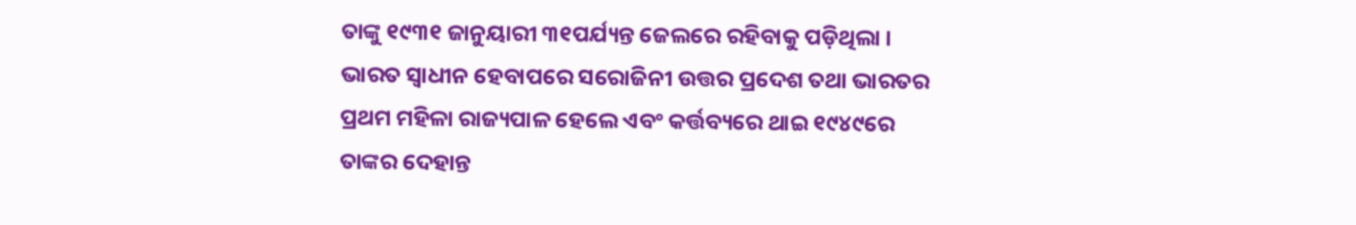ତାଙ୍କୁ ୧୯୩୧ ଜାନୁୟାରୀ ୩୧ପର୍ଯ୍ୟନ୍ତ ଜେଲରେ ରହିବାକୁ ପଡ଼ିଥିଲା । ଭାରତ ସ୍ୱାଧୀନ ହେବାପରେ ସରୋଜିନୀ ଉତ୍ତର ପ୍ରଦେଶ ତଥା ଭାରତର ପ୍ରଥମ ମହିଳା ରାଜ୍ୟପାଳ ହେଲେ ଏବଂ କର୍ତ୍ତବ୍ୟରେ ଥାଇ ୧୯୪୯ରେ ତାଙ୍କର ଦେହାନ୍ତ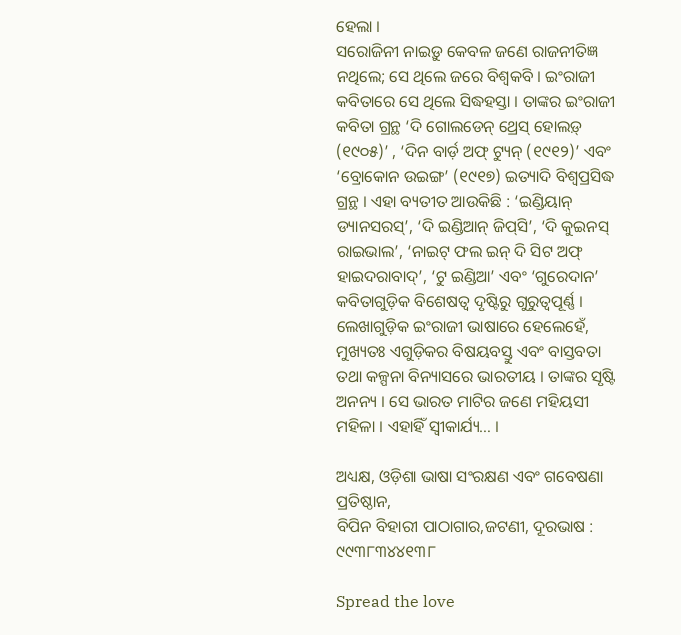ହେଲା ।
ସରୋଜିନୀ ନାଇଡ଼ୁ କେବଳ ଜଣେ ରାଜନୀତିଜ୍ଞ ନଥିଲେ; ସେ ଥିଲେ ଜରେ ବିଶ୍ୱକବି । ଇଂରାଜୀ କବିତାରେ ସେ ଥିଲେ ସିଦ୍ଧହସ୍ତା । ତାଙ୍କର ଇଂରାଜୀ କବିତା ଗ୍ରନ୍ଥ ‘ଦି ଗୋଲଡେନ୍ ଥ୍ରେସ୍ ହୋଲଡ଼୍ (୧୯୦୫)’ , ‘ଦିନ ବାର୍ଡ଼ ଅଫ୍ ଟ୍ୟୁନ୍ (୧୯୧୨)’ ଏବଂ ‘ବ୍ରୋକୋନ ଉଇଙ୍ଗ’ (୧୯୧୭) ଇତ୍ୟାଦି ବିଶ୍ୱପ୍ରସିଦ୍ଧ ଗ୍ରନ୍ଥ । ଏହା ବ୍ୟତୀତ ଆଉକିଛି : ‘ଇଣ୍ଡିୟାନ୍ ଡ୍ୟାନସରସ୍‌’, ‘ଦି ଇଣ୍ଡିଆନ୍ ଜିପ୍‌ସି’, ‘ଦି କୁଇନସ୍ ରାଇଭାଲ’, ‘ନାଇଟ୍ ଫଲ ଇନ୍ ଦି ସିଟ ଅଫ୍ ହାଇଦରାବାଦ୍‌’, ‘ଟୁ ଇଣ୍ଡିଆ’ ଏବଂ ‘ଗୁରେଦାନ’ କବିତାଗୁଡ଼ିକ ବିଶେଷତ୍ୱ ଦୃଷ୍ଟିରୁ ଗୁରୁତ୍ୱପୂର୍ଣ୍ଣ । ଲେଖାଗୁଡ଼ିକ ଇଂରାଜୀ ଭାଷାରେ ହେଲେହେଁ, ମୁଖ୍ୟତଃ ଏଗୁଡ଼ିକର ବିଷୟବସ୍ତୁ ଏବଂ ବାସ୍ତବତା ତଥା କଳ୍ପନା ବିନ୍ୟାସରେ ଭାରତୀୟ । ତାଙ୍କର ସୃଷ୍ଟି ଅନନ୍ୟ । ସେ ଭାରତ ମାଟିର ଜଣେ ମହିୟସୀ ମହିଳା । ଏହାହିଁ ସ୍ୱୀକାର୍ଯ୍ୟ… ।

ଅଧ୍ୟକ୍ଷ, ଓଡ଼ିଶା ଭାଷା ସଂରକ୍ଷଣ ଏବଂ ଗବେଷଣା ପ୍ରତିଷ୍ଠାନ,
ବିପିନ ବିହାରୀ ପାଠାଗାର,ଜଟଣୀ, ଦୂରଭାଷ : ୯୯୩୮୩୪୪୧୩୮

Spread the love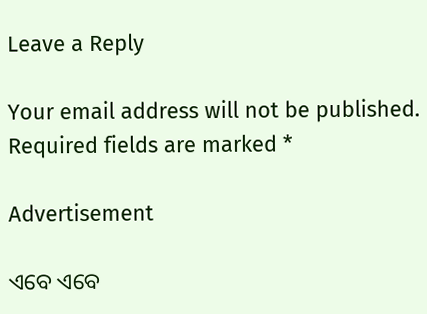Leave a Reply

Your email address will not be published. Required fields are marked *

Advertisement

ଏବେ ଏବେ